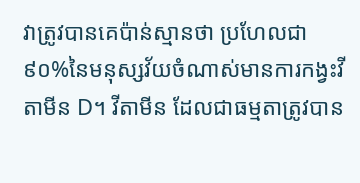វាត្រូវបានគេប៉ាន់ស្មានថា ប្រហែលជា៩០%នៃមនុស្សវ័យចំណាស់មានការកង្វះវីតាមីន D។ វីតាមីន ដែលជាធម្មតាត្រូវបាន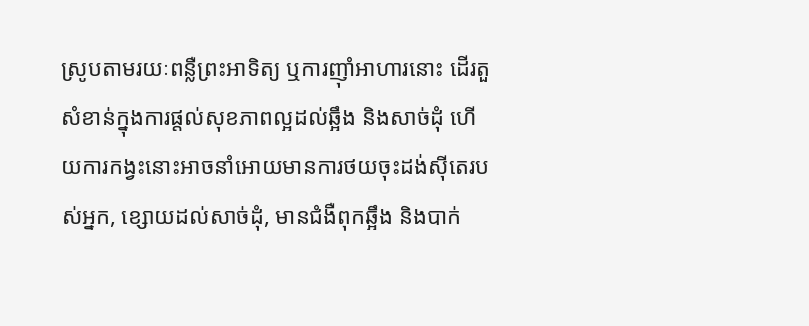ស្រូបតាមរយៈពន្លឺព្រះអាទិត្យ ឬការញ៉ាំអាហារនោះ ដើរតួសំខាន់ក្នុងការផ្តល់សុខភាពល្អដល់ឆ្អឹង និងសាច់ដុំ ហើយការកង្វះនោះអាចនាំអោយមានការថយចុះដង់ស៊ីតេរបស់អ្នក, ខ្សោយដល់សាច់ដុំ, មានជំងឺពុកឆ្អឹង និងបាក់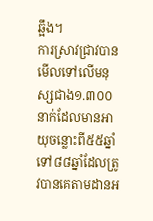ឆ្អឹង។
ការស្រាវជ្រាវបានមើលទៅលើមនុស្សជាង១.៣០០នាក់ដែលមានអាយុចន្លោះពី៥៥ឆ្នាំ ទៅ៨៨ឆ្នាំដែលត្រូវបានគេតាមដានអ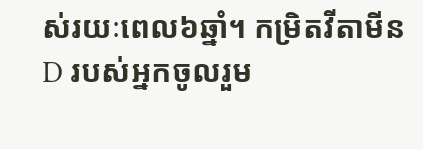ស់រយៈពេល៦ឆ្នាំ។ កម្រិតវីតាមីន D របស់អ្នកចូលរួម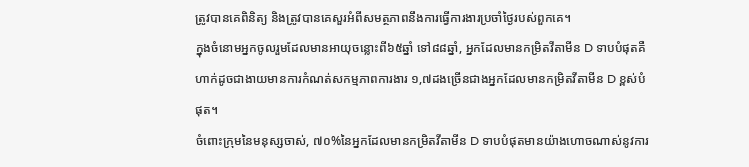ត្រូវបានគេពិនិត្យ និងត្រូវបានគេសួរអំពីសមត្ថភាពនឹងការធ្វើការងារប្រចាំថ្ងៃរបស់ពួកគេ។
ក្នុងចំនោមអ្នកចូលរួមដែលមានអាយុចន្លោះពី៦៥ឆ្នាំ ទៅ៨៨ឆ្នាំ, អ្នកដែលមានកម្រិតវីតាមីន D ទាបបំផុតគឺហាក់ដូចជាងាយមានការកំណត់សកម្មភាពការងារ ១,៧ដងច្រើនជាងអ្នកដែលមានកម្រិតវីតាមីន D ខ្ពស់បំផុត។
ចំពោះក្រុមនៃមនុស្សចាស់, ៧០%នៃអ្នកដែលមានកម្រិតវីតាមីន D ទាបបំផុតមានយ៉ាងហោចណាស់នូវការ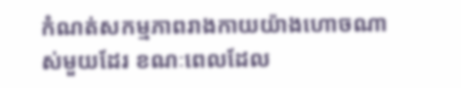កំណត់សកម្មភាពរាងកាយយ៉ាងហោចណាស់មួយដែរ ខណៈពេលដែល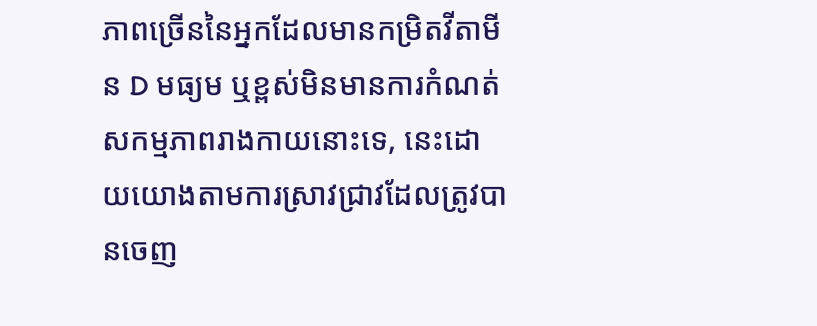ភាពច្រើននៃអ្នកដែលមានកម្រិតវីតាមីន D មធ្យម ឬខ្ពស់មិនមានការកំណត់សកម្មភាពរាងកាយនោះទេ, នេះដោយយោងតាមការស្រាវជ្រាវដែលត្រូវបានចេញ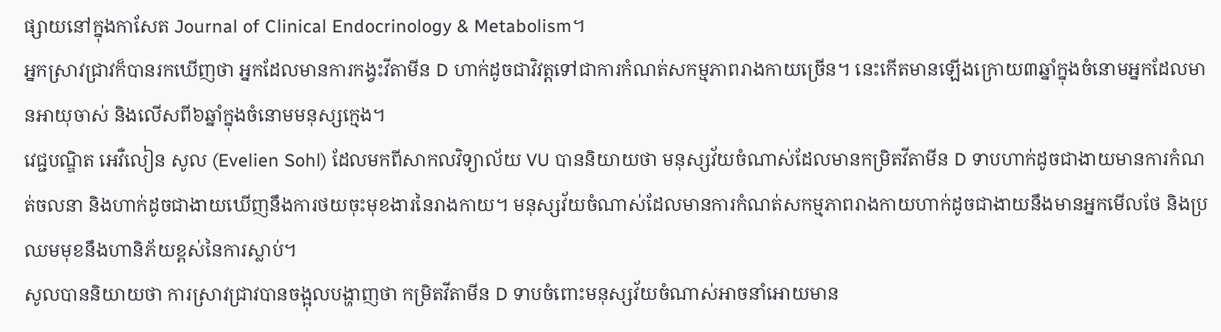ផ្សាយនៅក្នុងកាសែត Journal of Clinical Endocrinology & Metabolism។
អ្នកស្រាវជ្រាវក៏បានរកឃើញថា អ្នកដែលមានការកង្វះវីតាមីន D ហាក់ដូចជាវិវត្តទៅជាការកំណត់សកម្មភាពរាងកាយច្រើន។ នេះកើតមានឡើងក្រោយ៣ឆ្នាំក្នុងចំនោមអ្នកដែលមានអាយុចាស់ និងលើសពី៦ឆ្នាំក្នុងចំនោមមនុស្សក្មេង។
វេជ្ជបណ្ឌិត អេវឺលៀន សូល (Evelien Sohl) ដែលមកពីសាកលវិទ្យាល័យ VU បាននិយាយថា មនុស្សវ័យចំណាស់ដែលមានកម្រិតវីតាមីន D ទាបហាក់ដូចជាងាយមានការកំណត់ចលនា និងហាក់ដូចជាងាយឃើញនឹងការថយចុះមុខងារនៃរាងកាយ។ មនុស្សវ័យចំណាស់ដែលមានការកំណត់សកម្មភាពរាងកាយហាក់ដូចជាងាយនឹងមានអ្នកមើលថែ និងប្រឈមមុខនឹងហានិភ័យខ្ពស់នៃការស្លាប់។
សូលបាននិយាយថា ការស្រាវជ្រាវបានចង្អុលបង្ហាញថា កម្រិតវីតាមីន D ទាបចំពោះមនុស្សវ័យចំណាស់អាចនាំអោយមាន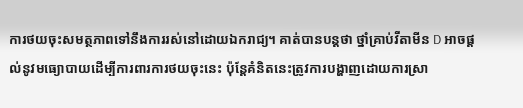ការថយចុះសមត្ថភាពទៅនឹងការរស់នៅដោយឯករាជ្យ។ គាត់បានបន្តថា ថ្នាំគ្រាប់វីតាមីន D អាចផ្តល់នូវមធ្យោបាយដើម្បីការពារការថយចុះនេះ ប៉ុន្តែគំនិតនេះត្រូវការបង្ហាញដោយការស្រា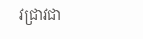វជ្រាវជា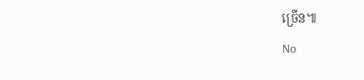ច្រើន៕
No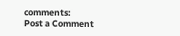comments:
Post a Comment